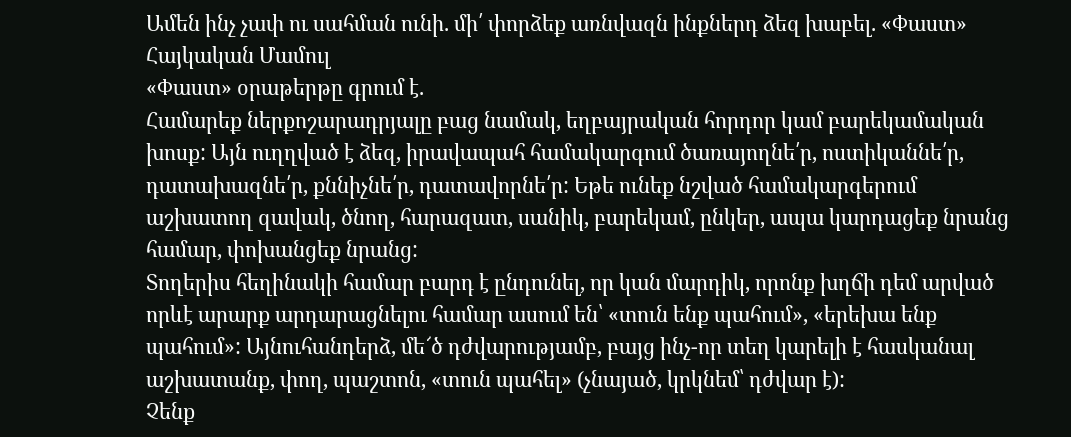Ամեն ինչ չափ ու սահման ունի. մի՛ փորձեք առնվազն ինքներդ ձեզ խաբել. «Փաստ»
Հայկական Մամուլ
«Փաստ» օրաթերթը գրում է.
Համարեք ներքոշարադրյալը բաց նամակ, եղբայրական հորդոր կամ բարեկամական խոսք: Այն ուղղված է ձեզ, իրավապահ համակարգում ծառայողնե՛ր, ոստիկաննե՛ր, դատախազնե՛ր, քննիչնե՛ր, դատավորնե՛ր: Եթե ունեք նշված համակարգերում աշխատող զավակ, ծնող, հարազատ, սանիկ, բարեկամ, ընկեր, ապա կարդացեք նրանց համար, փոխանցեք նրանց:
Տողերիս հեղինակի համար բարդ է ընդունել, որ կան մարդիկ, որոնք խղճի դեմ արված որևէ արարք արդարացնելու համար ասում են՝ «տուն ենք պահում», «երեխա ենք պահում»: Այնուհանդերձ, մե՜ծ դժվարությամբ, բայց ինչ-որ տեղ կարելի է հասկանալ աշխատանք, փող, պաշտոն, «տուն պահել» (չնայած, կրկնեմ՝ դժվար է):
Չենք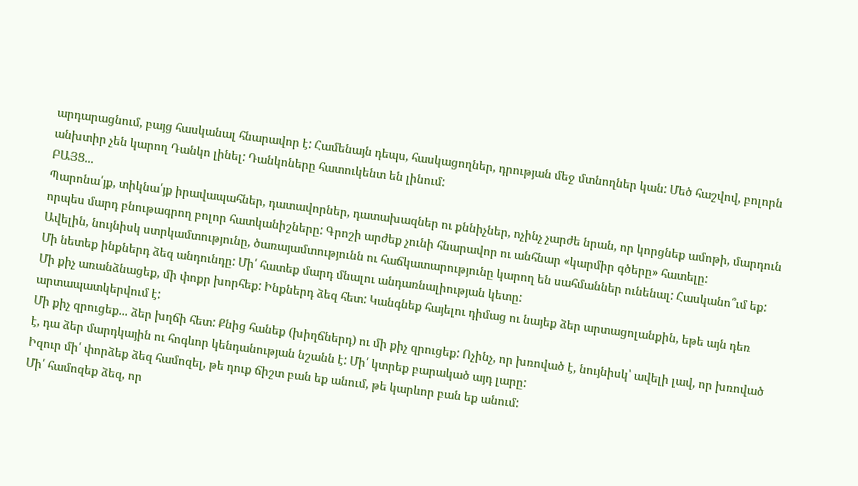արդարացնում, բայց հասկանալ հնարավոր է: Համենայն դեպս, հասկացողներ, դրության մեջ մտնողներ կան: Մեծ հաշվով, բոլորն անխտիր չեն կարող Դանկո լինել: Դանկոները հատուկենտ են լինում:
ԲԱՅՑ...
Պարոնա՛յք, տիկնա՛յք իրավապահներ, դատավորներ, դատախազներ ու քննիչներ, ոչինչ չարժե նրան, որ կորցնեք ամոթի, մարդուն որպես մարդ բնութագրող բոլոր հատկանիշները: Գրոշի արժեք չունի հնարավոր ու անհնար «կարմիր գծերը» հատելը:
Ավելին, նույնիսկ ստրկամտությունը, ծառայամտությունն ու հաճկատարությունը կարող են սահմաններ ունենալ: Հասկանո՞ւմ եք: Մի նետեք ինքներդ ձեզ անդունդը: Մի՛ հատեք մարդ մնալու անդառնալիության կետը:
Մի քիչ առանձնացեք, մի փոքր խորհեք: Ինքներդ ձեզ հետ: Կանգնեք հայելու դիմաց ու նայեք ձեր արտացոլանքին, եթե այն դեռ արտապատկերվում է:
Մի քիչ զրուցեք... ձեր խղճի հետ: Քնից հանեք (խիղճներդ) ու մի քիչ զրուցեք: Ոչինչ, որ խռոված է, նույնիսկ՝ ավելի լավ, որ խռոված է, դա ձեր մարդկային ու հոգևոր կենդանության նշանն է: Մի՛ կտրեք բարակած այդ լարը:
Իզուր մի՛ փորձեք ձեզ համոզել, թե դուք ճիշտ բան եք անում, թե կարևոր բան եք անում:
Մի՛ համոզեք ձեզ, որ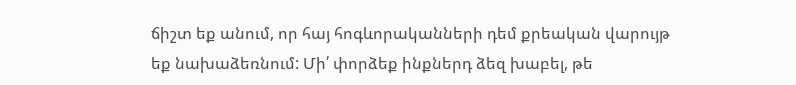ճիշտ եք անում, որ հայ հոգևորականների դեմ քրեական վարույթ եք նախաձեռնում: Մի՛ փորձեք ինքներդ ձեզ խաբել, թե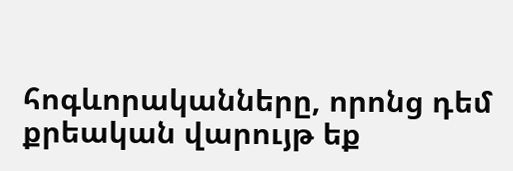հոգևորականները, որոնց դեմ քրեական վարույթ եք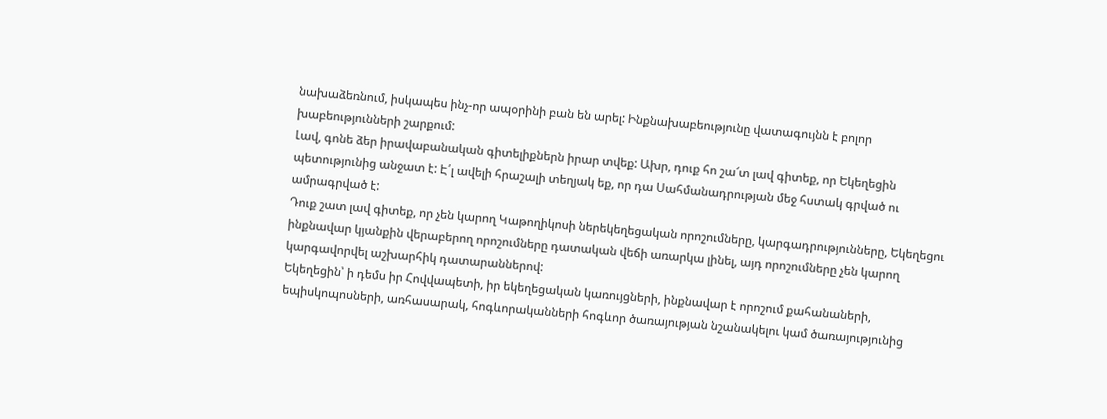նախաձեռնում, իսկապես ինչ-որ ապօրինի բան են արել: Ինքնախաբեությունը վատագույնն է բոլոր խաբեությունների շարքում:
Լավ, գոնե ձեր իրավաբանական գիտելիքներն իրար տվեք: Ախր, դուք հո շա՜տ լավ գիտեք, որ Եկեղեցին պետությունից անջատ է: Է՛լ ավելի հրաշալի տեղյակ եք, որ դա Սահմանադրության մեջ հստակ գրված ու ամրագրված է:
Դուք շատ լավ գիտեք, որ չեն կարող Կաթողիկոսի ներեկեղեցական որոշումները, կարգադրությունները, Եկեղեցու ինքնավար կյանքին վերաբերող որոշումները դատական վեճի առարկա լինել, այդ որոշումները չեն կարող կարգավորվել աշխարհիկ դատարաններով:
Եկեղեցին՝ ի դեմս իր Հովվապետի, իր եկեղեցական կառույցների, ինքնավար է որոշում քահանաների, եպիսկոպոսների, առհասարակ, հոգևորականների հոգևոր ծառայության նշանակելու կամ ծառայությունից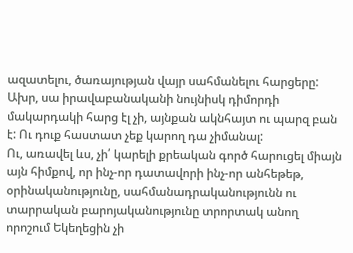ազատելու, ծառայության վայր սահմանելու հարցերը:
Ախր, սա իրավաբանականի նույնիսկ դիմորդի մակարդակի հարց էլ չի, այնքան ակնհայտ ու պարզ բան է: Ու դուք հաստատ չեք կարող դա չիմանալ:
Ու, առավել ևս, չի՛ կարելի քրեական գործ հարուցել միայն այն հիմքով, որ ինչ-որ դատավորի ինչ-որ անհեթեթ, օրինականությունը, սահմանադրականությունն ու տարրական բարոյականությունը տրորտակ անող որոշում Եկեղեցին չի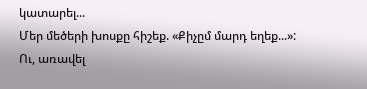կատարել...
Մեր մեծերի խոսքը հիշեք. «Քիչըմ մարդ եղեք...»:
Ու, առավել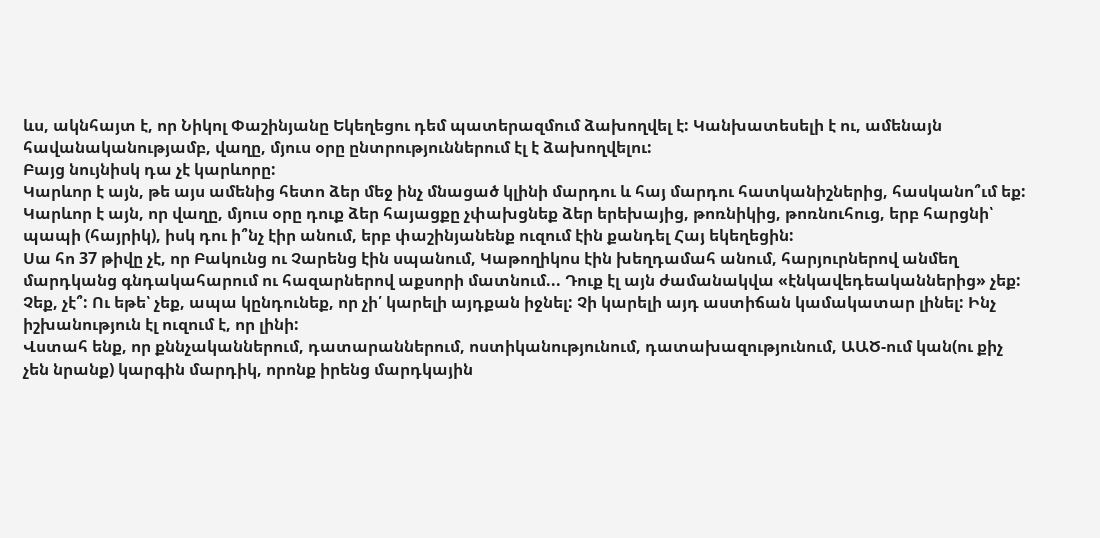ևս, ակնհայտ է, որ Նիկոլ Փաշինյանը Եկեղեցու դեմ պատերազմում ձախողվել է: Կանխատեսելի է ու, ամենայն հավանականությամբ, վաղը, մյուս օրը ընտրություններում էլ է ձախողվելու:
Բայց նույնիսկ դա չէ կարևորը:
Կարևոր է այն, թե այս ամենից հետո ձեր մեջ ինչ մնացած կլինի մարդու և հայ մարդու հատկանիշներից, հասկանո՞ւմ եք:
Կարևոր է այն, որ վաղը, մյուս օրը դուք ձեր հայացքը չփախցնեք ձեր երեխայից, թոռնիկից, թոռնուհուց, երբ հարցնի՝ պապի (հայրիկ), իսկ դու ի՞նչ էիր անում, երբ փաշինյանենք ուզում էին քանդել Հայ եկեղեցին:
Սա հո 37 թիվը չէ, որ Բակունց ու Չարենց էին սպանում, Կաթողիկոս էին խեղդամահ անում, հարյուրներով անմեղ մարդկանց գնդակահարում ու հազարներով աքսորի մատնում... Դուք էլ այն ժամանակվա «էնկավեդեականներից» չեք: Չեք, չէ՞: Ու եթե՝ չեք, ապա կընդունեք, որ չի՛ կարելի այդքան իջնել: Չի կարելի այդ աստիճան կամակատար լինել: Ինչ իշխանություն էլ ուզում է, որ լինի:
Վստահ ենք, որ քննչականներում, դատարաններում, ոստիկանությունում, դատախազությունում, ԱԱԾ-ում կան(ու քիչ չեն նրանք) կարգին մարդիկ, որոնք իրենց մարդկային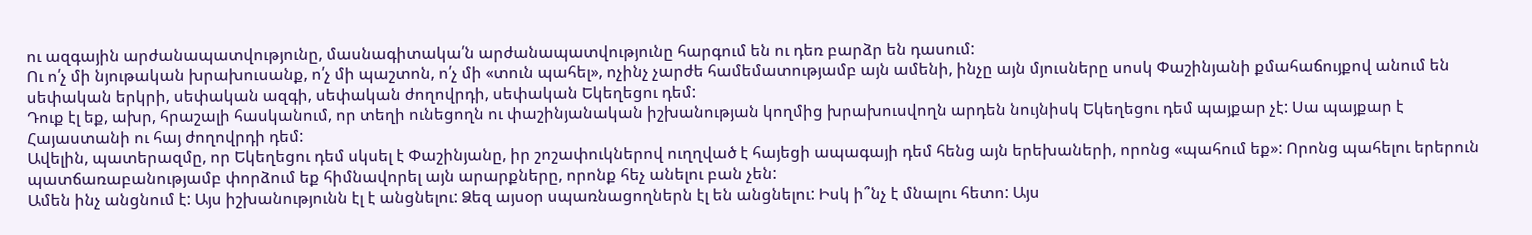ու ազգային արժանապատվությունը, մասնագիտակա՛ն արժանապատվությունը հարգում են ու դեռ բարձր են դասում:
Ու ո՛չ մի նյութական խրախուսանք, ո՛չ մի պաշտոն, ո՛չ մի «տուն պահել», ոչինչ չարժե համեմատությամբ այն ամենի, ինչը այն մյուսները սոսկ Փաշինյանի քմահաճույքով անում են սեփական երկրի, սեփական ազգի, սեփական ժողովրդի, սեփական Եկեղեցու դեմ:
Դուք էլ եք, ախր, հրաշալի հասկանում, որ տեղի ունեցողն ու փաշինյանական իշխանության կողմից խրախուսվողն արդեն նույնիսկ Եկեղեցու դեմ պայքար չէ: Սա պայքար է Հայաստանի ու հայ ժողովրդի դեմ:
Ավելին, պատերազմը, որ Եկեղեցու դեմ սկսել է Փաշինյանը, իր շոշափուկներով ուղղված է հայեցի ապագայի դեմ հենց այն երեխաների, որոնց «պահում եք»: Որոնց պահելու երերուն պատճառաբանությամբ փորձում եք հիմնավորել այն արարքները, որոնք հեչ անելու բան չեն:
Ամեն ինչ անցնում է: Այս իշխանությունն էլ է անցնելու: Ձեզ այսօր սպառնացողներն էլ են անցնելու: Իսկ ի՞նչ է մնալու հետո: Այս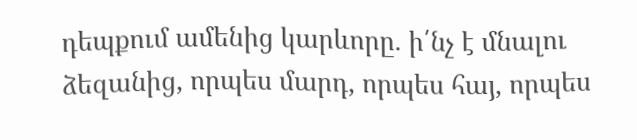դեպքում ամենից կարևորը. ի՛նչ է մնալու ձեզանից, որպես մարդ, որպես հայ, որպես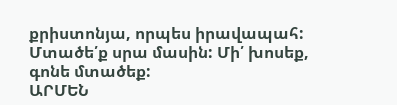քրիստոնյա, որպես իրավապահ: Մտածե՛ք սրա մասին: Մի՛ խոսեք, գոնե մտածեք:
ԱՐՄԵՆ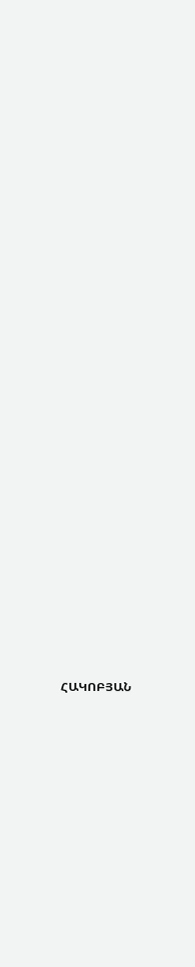ՀԱԿՈԲՅԱՆ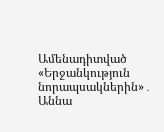Ամենադիտված
«Երջանկություն նորապսակներին»․ Աննա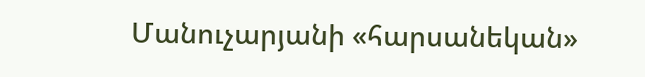Մանուչարյանի «հարսանեկան»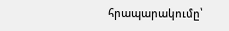հրապարակումը՝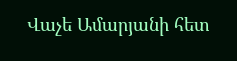Վաչե Ամարյանի հետ